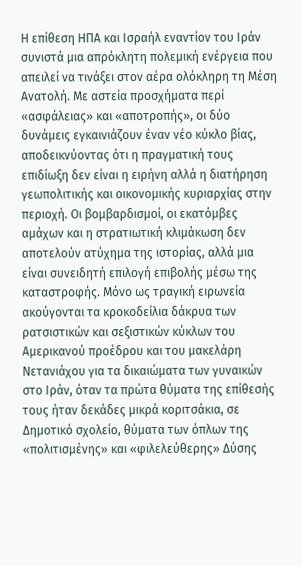Η επίθεση ΗΠΑ και Ισραήλ εναντίον του Ιράν συνιστά μια απρόκλητη πολεμική ενέργεια που απειλεί να τινάξει στον αέρα ολόκληρη τη Μέση Ανατολή. Με αστεία προσχήματα περί «ασφάλειας» και «αποτροπής», οι δύο δυνάμεις εγκαινιάζουν έναν νέο κύκλο βίας, αποδεικνύοντας ότι η πραγματική τους επιδίωξη δεν είναι η ειρήνη αλλά η διατήρηση γεωπολιτικής και οικονομικής κυριαρχίας στην περιοχή. Οι βομβαρδισμοί, οι εκατόμβες αμάχων και η στρατιωτική κλιμάκωση δεν αποτελούν ατύχημα της ιστορίας, αλλά μια είναι συνειδητή επιλογή επιβολής μέσω της καταστροφής. Μόνο ως τραγική ειρωνεία ακούγονται τα κροκοδείλια δάκρυα των ρατσιστικών και σεξιστικών κύκλων του Αμερικανού προέδρου και του μακελάρη Νετανιάχου για τα δικαιώματα των γυναικών στο Ιράν, όταν τα πρώτα θύματα της επίθεσής τους ήταν δεκάδες μικρά κοριτσάκια, σε Δημοτικό σχολείο, θύματα των όπλων της «πολιτισμένης» και «φιλελεύθερης» Δύσης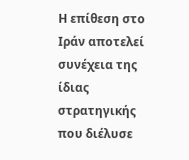Η επίθεση στο Ιράν αποτελεί συνέχεια της ίδιας στρατηγικής που διέλυσε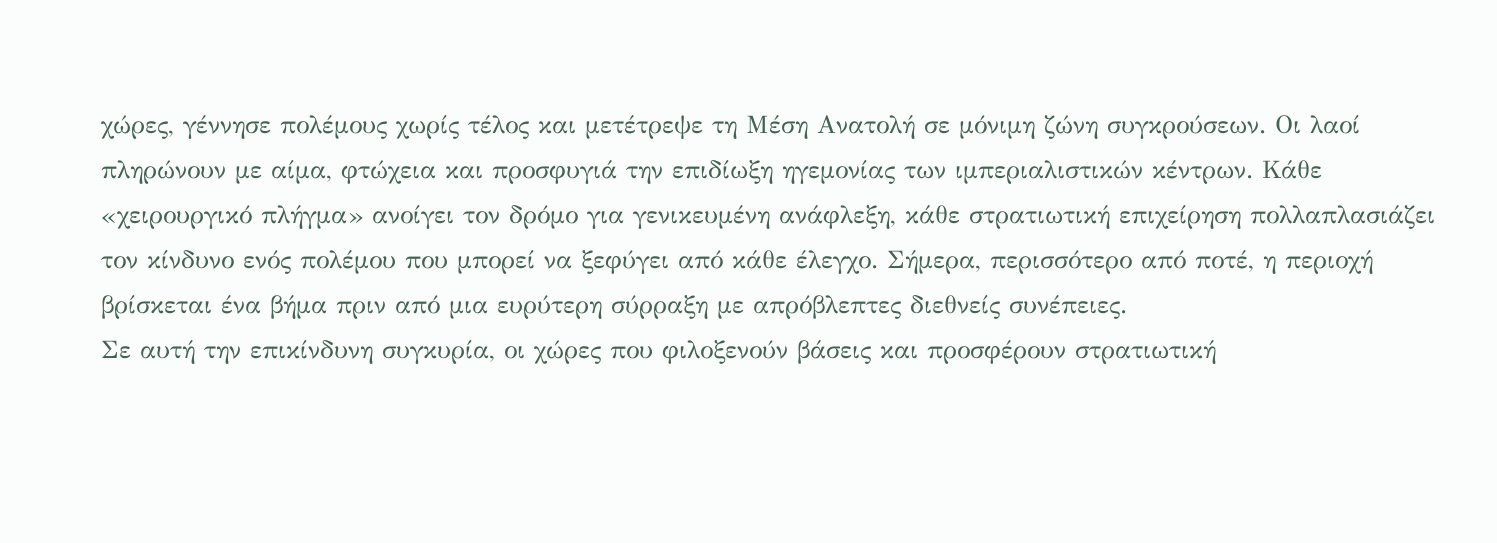χώρες, γέννησε πολέμους χωρίς τέλος και μετέτρεψε τη Μέση Ανατολή σε μόνιμη ζώνη συγκρούσεων. Οι λαοί πληρώνουν με αίμα, φτώχεια και προσφυγιά την επιδίωξη ηγεμονίας των ιμπεριαλιστικών κέντρων. Κάθε «χειρουργικό πλήγμα» ανοίγει τον δρόμο για γενικευμένη ανάφλεξη, κάθε στρατιωτική επιχείρηση πολλαπλασιάζει τον κίνδυνο ενός πολέμου που μπορεί να ξεφύγει από κάθε έλεγχο. Σήμερα, περισσότερο από ποτέ, η περιοχή βρίσκεται ένα βήμα πριν από μια ευρύτερη σύρραξη με απρόβλεπτες διεθνείς συνέπειες.
Σε αυτή την επικίνδυνη συγκυρία, οι χώρες που φιλοξενούν βάσεις και προσφέρουν στρατιωτική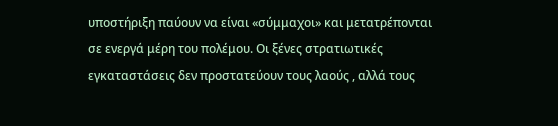υποστήριξη παύουν να είναι «σύμμαχοι» και μετατρέπονται σε ενεργά μέρη του πολέμου. Οι ξένες στρατιωτικές εγκαταστάσεις δεν προστατεύουν τους λαούς , αλλά τους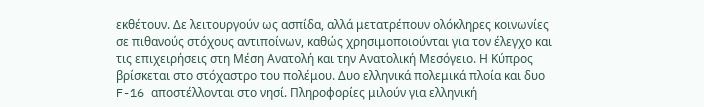εκθέτουν. Δε λειτουργούν ως ασπίδα, αλλά μετατρέπουν ολόκληρες κοινωνίες σε πιθανούς στόχους αντιποίνων, καθώς χρησιμοποιούνται για τον έλεγχο και τις επιχειρήσεις στη Μέση Ανατολή και την Ανατολική Μεσόγειο. Η Κύπρος βρίσκεται στο στόχαστρο του πολέμου. Δυο ελληνικά πολεμικά πλοία και δυο F-16 αποστέλλονται στο νησί. Πληροφορίες μιλούν για ελληνική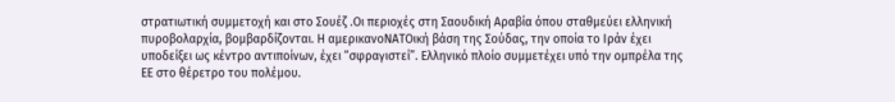στρατιωτική συμμετοχή και στο Σουέζ .Οι περιοχές στη Σαουδική Αραβία όπου σταθμεύει ελληνική πυροβολαρχία, βομβαρδίζονται. Η αμερικανοΝΑΤΟική βάση της Σούδας, την οποία το Ιράν έχει υποδείξει ως κέντρο αντιποίνων, έχει “σφραγιστεί”. Ελληνικό πλοίο συμμετέχει υπό την ομπρέλα της ΕΕ στο θέρετρο του πολέμου.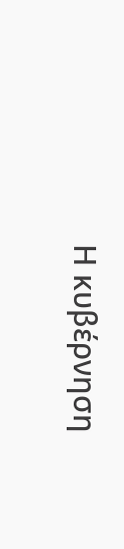Η κυβέρνηση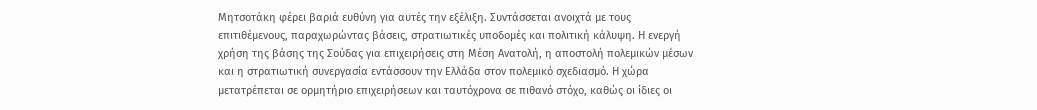Μητσοτάκη φέρει βαριά ευθύνη για αυτές την εξέλιξη. Συντάσσεται ανοιχτά με τους επιτιθέμενους, παραχωρώντας βάσεις, στρατιωτικές υποδομές και πολιτική κάλυψη. Η ενεργή χρήση της βάσης της Σούδας για επιχειρήσεις στη Μέση Ανατολή, η αποστολή πολεμικών μέσων και η στρατιωτική συνεργασία εντάσσουν την Ελλάδα στον πολεμικό σχεδιασμό. Η χώρα μετατρέπεται σε ορμητήριο επιχειρήσεων και ταυτόχρονα σε πιθανό στόχο, καθώς οι ίδιες οι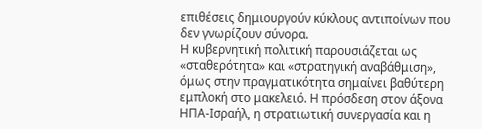επιθέσεις δημιουργούν κύκλους αντιποίνων που δεν γνωρίζουν σύνορα.
Η κυβερνητική πολιτική παρουσιάζεται ως «σταθερότητα» και «στρατηγική αναβάθμιση», όμως στην πραγματικότητα σημαίνει βαθύτερη εμπλοκή στο μακελειό. Η πρόσδεση στον άξονα ΗΠΑ-Ισραήλ, η στρατιωτική συνεργασία και η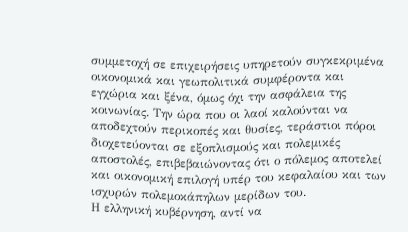συμμετοχή σε επιχειρήσεις υπηρετούν συγκεκριμένα οικονομικά και γεωπολιτικά συμφέροντα και εγχώρια και ξένα, όμως όχι την ασφάλεια της κοινωνίας. Την ώρα που οι λαοί καλούνται να αποδεχτούν περικοπές και θυσίες, τεράστιοι πόροι διοχετεύονται σε εξοπλισμούς και πολεμικές αποστολές, επιβεβαιώνοντας ότι ο πόλεμος αποτελεί και οικονομική επιλογή υπέρ του κεφαλαίου και των ισχυρών πολεμοκάπηλων μερίδων του.
Η ελληνική κυβέρνηση, αντί να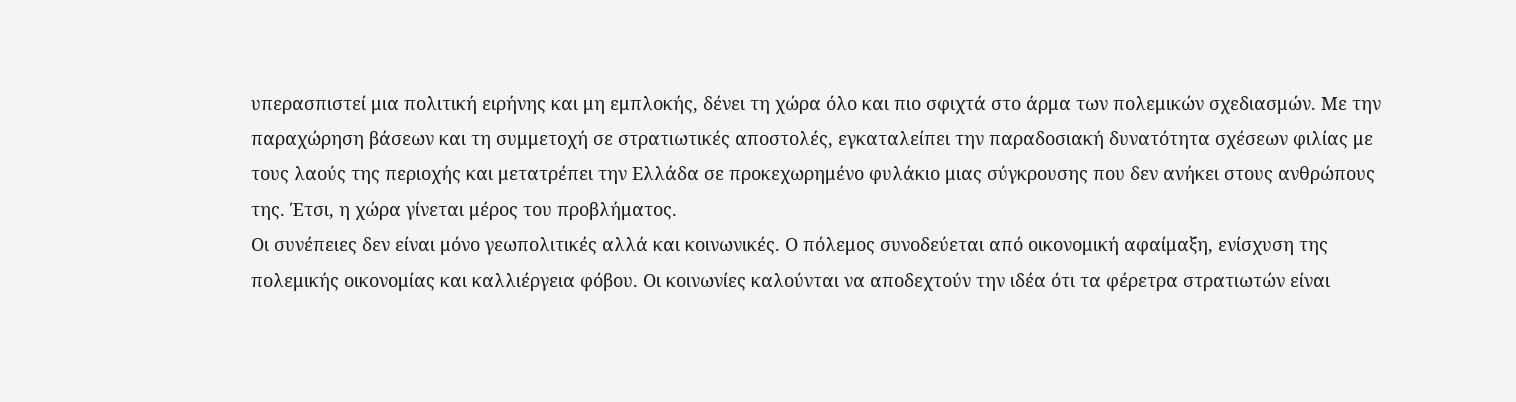υπερασπιστεί μια πολιτική ειρήνης και μη εμπλοκής, δένει τη χώρα όλο και πιο σφιχτά στο άρμα των πολεμικών σχεδιασμών. Με την παραχώρηση βάσεων και τη συμμετοχή σε στρατιωτικές αποστολές, εγκαταλείπει την παραδοσιακή δυνατότητα σχέσεων φιλίας με τους λαούς της περιοχής και μετατρέπει την Ελλάδα σε προκεχωρημένο φυλάκιο μιας σύγκρουσης που δεν ανήκει στους ανθρώπους της. Έτσι, η χώρα γίνεται μέρος του προβλήματος.
Οι συνέπειες δεν είναι μόνο γεωπολιτικές αλλά και κοινωνικές. Ο πόλεμος συνοδεύεται από οικονομική αφαίμαξη, ενίσχυση της πολεμικής οικονομίας και καλλιέργεια φόβου. Οι κοινωνίες καλούνται να αποδεχτούν την ιδέα ότι τα φέρετρα στρατιωτών είναι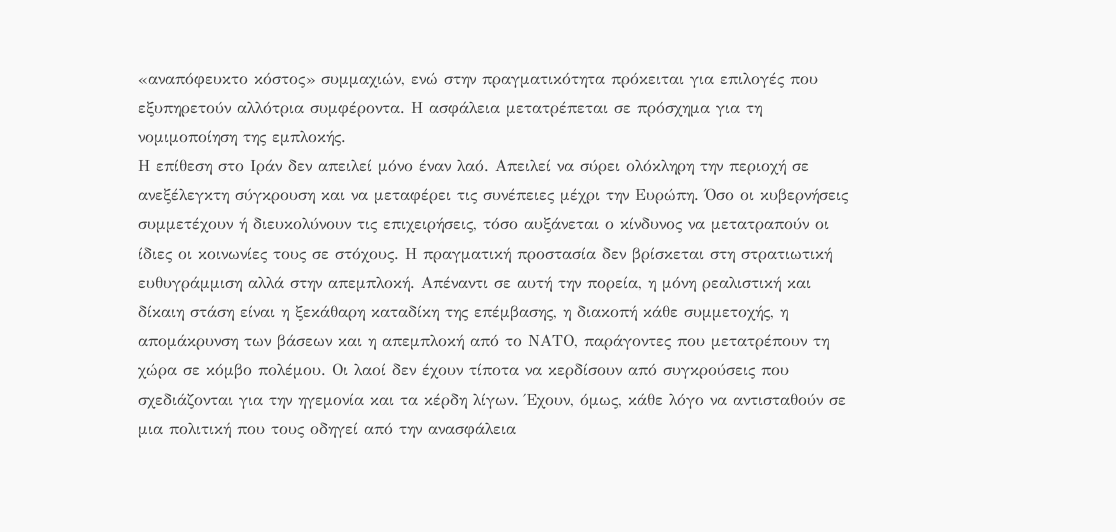«αναπόφευκτο κόστος» συμμαχιών, ενώ στην πραγματικότητα πρόκειται για επιλογές που εξυπηρετούν αλλότρια συμφέροντα. Η ασφάλεια μετατρέπεται σε πρόσχημα για τη νομιμοποίηση της εμπλοκής.
Η επίθεση στο Ιράν δεν απειλεί μόνο έναν λαό. Απειλεί να σύρει ολόκληρη την περιοχή σε ανεξέλεγκτη σύγκρουση και να μεταφέρει τις συνέπειες μέχρι την Ευρώπη. Όσο οι κυβερνήσεις συμμετέχουν ή διευκολύνουν τις επιχειρήσεις, τόσο αυξάνεται ο κίνδυνος να μετατραπούν οι ίδιες οι κοινωνίες τους σε στόχους. Η πραγματική προστασία δεν βρίσκεται στη στρατιωτική ευθυγράμμιση αλλά στην απεμπλοκή. Απέναντι σε αυτή την πορεία, η μόνη ρεαλιστική και δίκαιη στάση είναι η ξεκάθαρη καταδίκη της επέμβασης, η διακοπή κάθε συμμετοχής, η απομάκρυνση των βάσεων και η απεμπλοκή από το ΝΑΤΟ, παράγοντες που μετατρέπουν τη χώρα σε κόμβο πολέμου. Οι λαοί δεν έχουν τίποτα να κερδίσουν από συγκρούσεις που σχεδιάζονται για την ηγεμονία και τα κέρδη λίγων. Έχουν, όμως, κάθε λόγο να αντισταθούν σε μια πολιτική που τους οδηγεί από την ανασφάλεια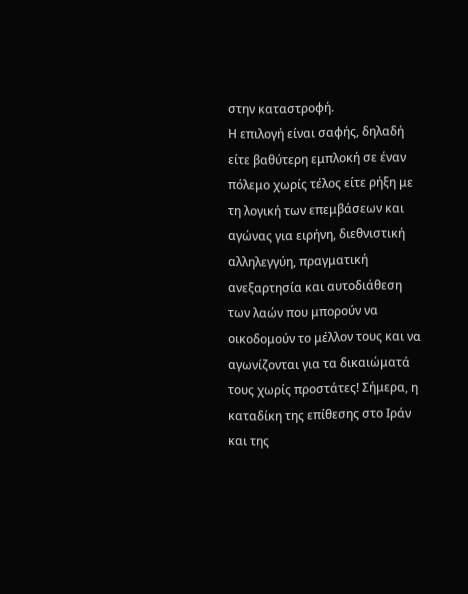στην καταστροφή.
Η επιλογή είναι σαφής, δηλαδή είτε βαθύτερη εμπλοκή σε έναν πόλεμο χωρίς τέλος είτε ρήξη με τη λογική των επεμβάσεων και αγώνας για ειρήνη, διεθνιστική αλληλεγγύη, πραγματική ανεξαρτησία και αυτοδιάθεση των λαών που μπορούν να οικοδομούν το μέλλον τους και να αγωνίζονται για τα δικαιώματά τους χωρίς προστάτες! Σήμερα, η καταδίκη της επίθεσης στο Ιράν και της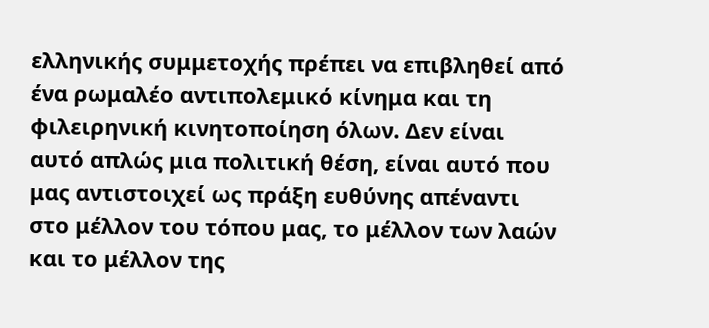ελληνικής συμμετοχής πρέπει να επιβληθεί από ένα ρωμαλέο αντιπολεμικό κίνημα και τη φιλειρηνική κινητοποίηση όλων. Δεν είναι αυτό απλώς μια πολιτική θέση, είναι αυτό που μας αντιστοιχεί ως πράξη ευθύνης απέναντι στο μέλλον του τόπου μας, το μέλλον των λαών και το μέλλον της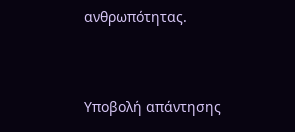ανθρωπότητας.




Υποβολή απάντησης